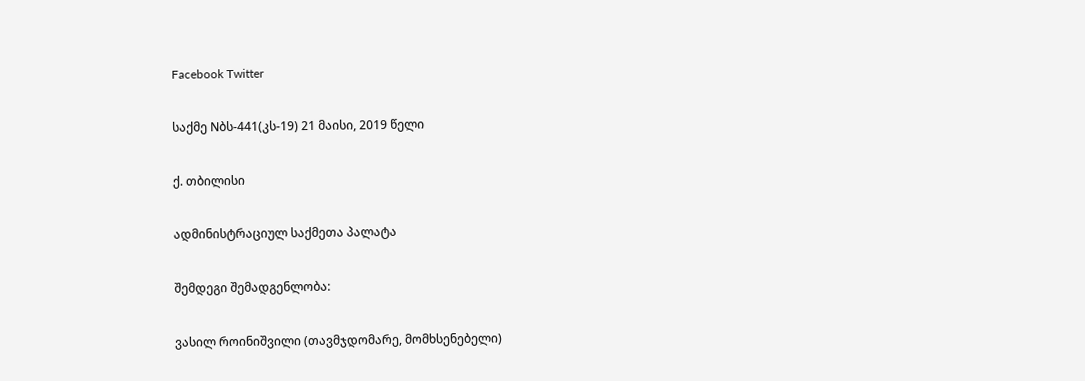Facebook Twitter

საქმე Nბს-441(კს-19) 21 მაისი, 2019 წელი

ქ. თბილისი

ადმინისტრაციულ საქმეთა პალატა

შემდეგი შემადგენლობა:

ვასილ როინიშვილი (თავმჯდომარე, მომხსენებელი)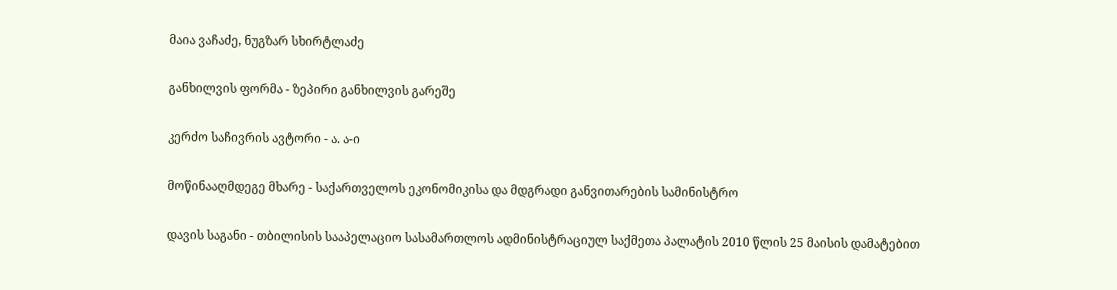მაია ვაჩაძე, ნუგზარ სხირტლაძე

განხილვის ფორმა - ზეპირი განხილვის გარეშე

კერძო საჩივრის ავტორი - ა. ა-ი

მოწინააღმდეგე მხარე - საქართველოს ეკონომიკისა და მდგრადი განვითარების სამინისტრო

დავის საგანი - თბილისის სააპელაციო სასამართლოს ადმინისტრაციულ საქმეთა პალატის 2010 წლის 25 მაისის დამატებით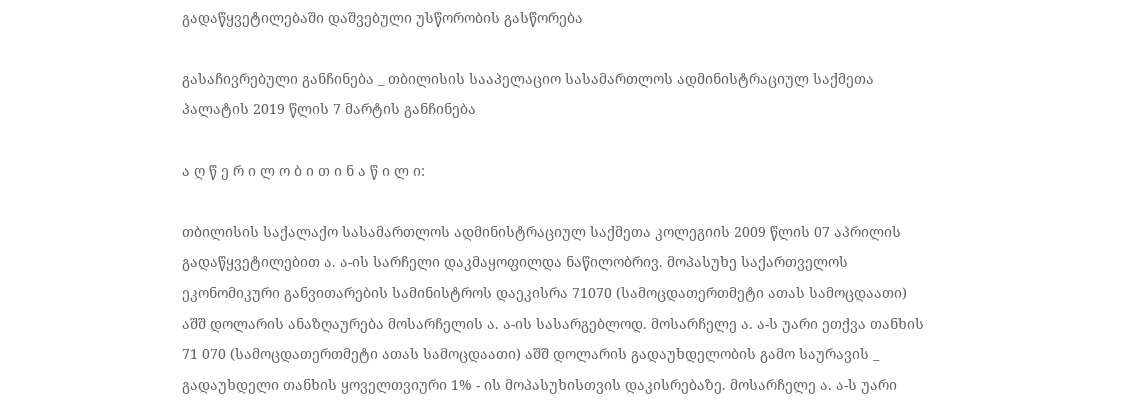გადაწყვეტილებაში დაშვებული უსწორობის გასწორება

გასაჩივრებული განჩინება _ თბილისის სააპელაციო სასამართლოს ადმინისტრაციულ საქმეთა პალატის 2019 წლის 7 მარტის განჩინება

ა ღ წ ე რ ი ლ ო ბ ი თ ი ნ ა წ ი ლ ი:

თბილისის საქალაქო სასამართლოს ადმინისტრაციულ საქმეთა კოლეგიის 2009 წლის 07 აპრილის გადაწყვეტილებით ა. ა-ის სარჩელი დაკმაყოფილდა ნაწილობრივ. მოპასუხე საქართველოს ეკონომიკური განვითარების სამინისტროს დაეკისრა 71070 (სამოცდათერთმეტი ათას სამოცდაათი) აშშ დოლარის ანაზღაურება მოსარჩელის ა. ა-ის სასარგებლოდ. მოსარჩელე ა. ა-ს უარი ეთქვა თანხის 71 070 (სამოცდათერთმეტი ათას სამოცდაათი) აშშ დოლარის გადაუხდელობის გამო საურავის _ გადაუხდელი თანხის ყოველთვიური 1% - ის მოპასუხისთვის დაკისრებაზე. მოსარჩელე ა. ა-ს უარი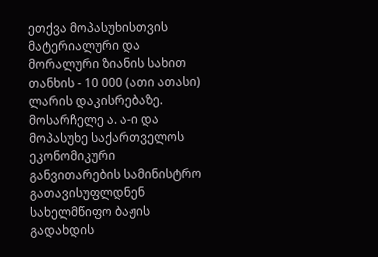ეთქვა მოპასუხისთვის მატერიალური და მორალური ზიანის სახით თანხის - 10 000 (ათი ათასი) ლარის დაკისრებაზე. მოსარჩელე ა. ა-ი და მოპასუხე საქართველოს ეკონომიკური განვითარების სამინისტრო გათავისუფლდნენ სახელმწიფო ბაჟის გადახდის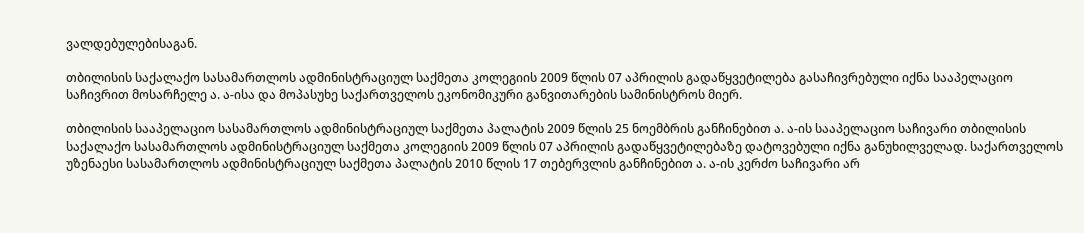ვალდებულებისაგან.

თბილისის საქალაქო სასამართლოს ადმინისტრაციულ საქმეთა კოლეგიის 2009 წლის 07 აპრილის გადაწყვეტილება გასაჩივრებული იქნა სააპელაციო საჩივრით მოსარჩელე ა. ა-ისა და მოპასუხე საქართველოს ეკონომიკური განვითარების სამინისტროს მიერ.

თბილისის სააპელაციო სასამართლოს ადმინისტრაციულ საქმეთა პალატის 2009 წლის 25 ნოემბრის განჩინებით ა. ა-ის სააპელაციო საჩივარი თბილისის საქალაქო სასამართლოს ადმინისტრაციულ საქმეთა კოლეგიის 2009 წლის 07 აპრილის გადაწყვეტილებაზე დატოვებული იქნა განუხილველად. საქართველოს უზენაესი სასამართლოს ადმინისტრაციულ საქმეთა პალატის 2010 წლის 17 თებერვლის განჩინებით ა. ა-ის კერძო საჩივარი არ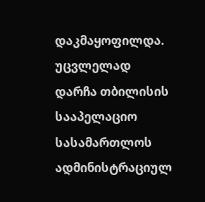დაკმაყოფილდა. უცვლელად დარჩა თბილისის სააპელაციო სასამართლოს ადმინისტრაციულ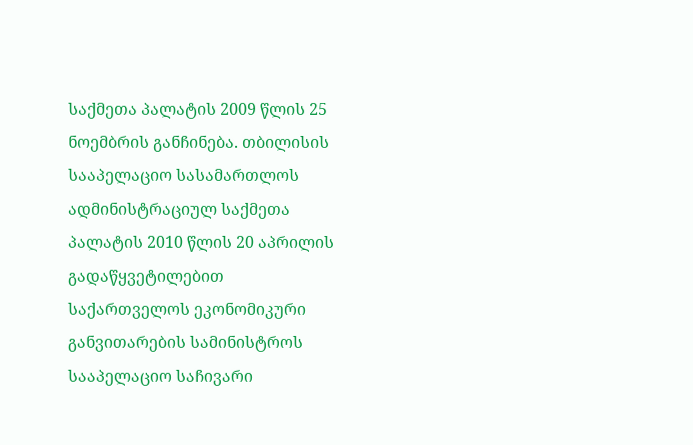საქმეთა პალატის 2009 წლის 25 ნოემბრის განჩინება. თბილისის სააპელაციო სასამართლოს ადმინისტრაციულ საქმეთა პალატის 2010 წლის 20 აპრილის გადაწყვეტილებით საქართველოს ეკონომიკური განვითარების სამინისტროს სააპელაციო საჩივარი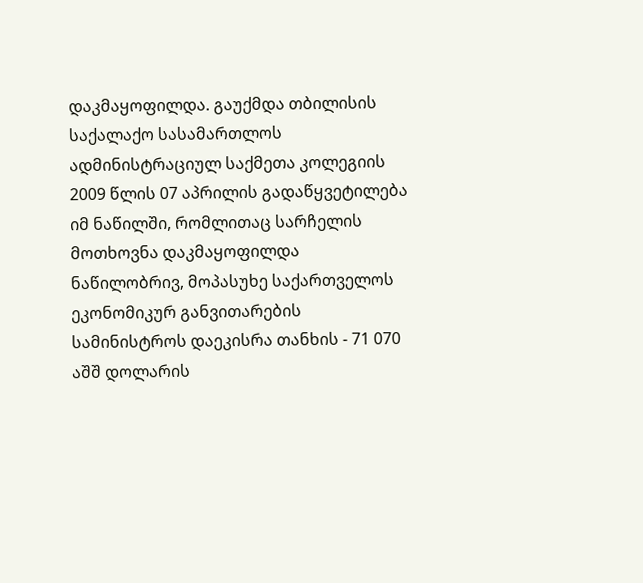დაკმაყოფილდა. გაუქმდა თბილისის საქალაქო სასამართლოს ადმინისტრაციულ საქმეთა კოლეგიის 2009 წლის 07 აპრილის გადაწყვეტილება იმ ნაწილში, რომლითაც სარჩელის მოთხოვნა დაკმაყოფილდა ნაწილობრივ, მოპასუხე საქართველოს ეკონომიკურ განვითარების სამინისტროს დაეკისრა თანხის - 71 070 აშშ დოლარის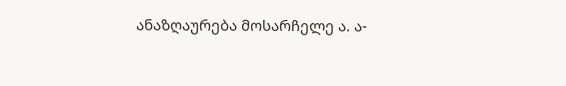ანაზღაურება მოსარჩელე ა. ა-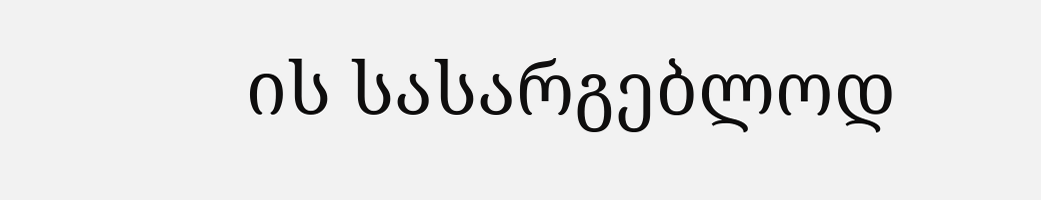ის სასარგებლოდ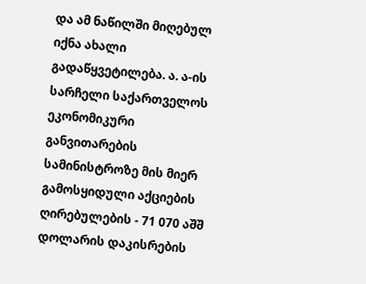და ამ ნაწილში მიღებულ იქნა ახალი გადაწყვეტილება. ა. ა-ის სარჩელი საქართველოს ეკონომიკური განვითარების სამინისტროზე მის მიერ გამოსყიდული აქციების ღირებულების - 71 070 აშშ დოლარის დაკისრების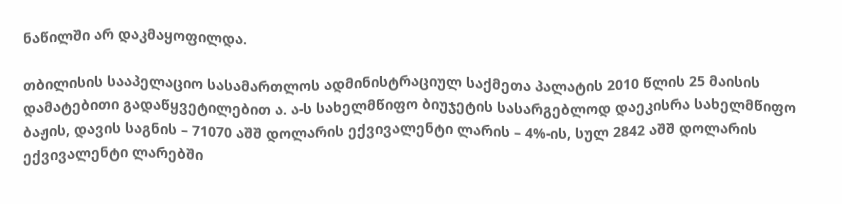ნაწილში არ დაკმაყოფილდა.

თბილისის სააპელაციო სასამართლოს ადმინისტრაციულ საქმეთა პალატის 2010 წლის 25 მაისის დამატებითი გადაწყვეტილებით ა. ა-ს სახელმწიფო ბიუჯეტის სასარგებლოდ დაეკისრა სახელმწიფო ბაჟის, დავის საგნის – 71070 აშშ დოლარის ექვივალენტი ლარის – 4%-ის, სულ 2842 აშშ დოლარის ექვივალენტი ლარებში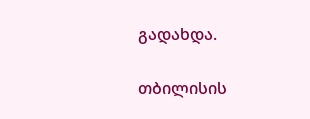გადახდა.

თბილისის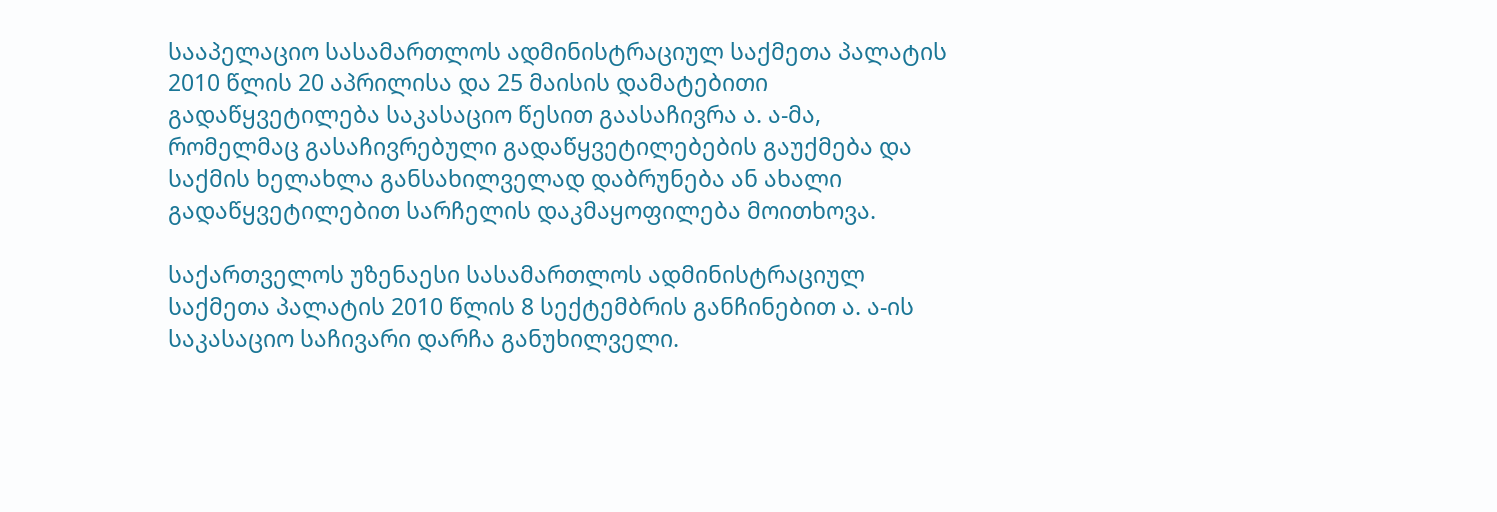სააპელაციო სასამართლოს ადმინისტრაციულ საქმეთა პალატის 2010 წლის 20 აპრილისა და 25 მაისის დამატებითი გადაწყვეტილება საკასაციო წესით გაასაჩივრა ა. ა-მა, რომელმაც გასაჩივრებული გადაწყვეტილებების გაუქმება და საქმის ხელახლა განსახილველად დაბრუნება ან ახალი გადაწყვეტილებით სარჩელის დაკმაყოფილება მოითხოვა.

საქართველოს უზენაესი სასამართლოს ადმინისტრაციულ საქმეთა პალატის 2010 წლის 8 სექტემბრის განჩინებით ა. ა-ის საკასაციო საჩივარი დარჩა განუხილველი.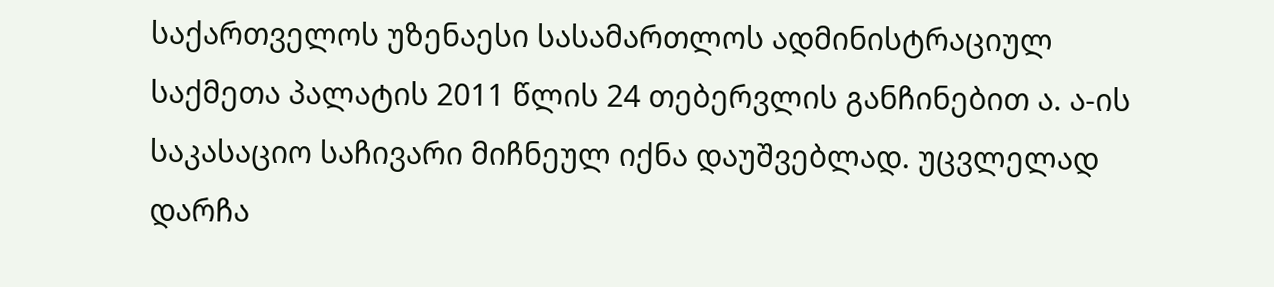საქართველოს უზენაესი სასამართლოს ადმინისტრაციულ საქმეთა პალატის 2011 წლის 24 თებერვლის განჩინებით ა. ა-ის საკასაციო საჩივარი მიჩნეულ იქნა დაუშვებლად. უცვლელად დარჩა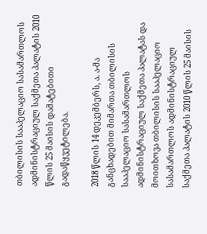თბილისის სააპელაციო სასამართლოს ადმინისტრაციულ საქმეთა პალატის 2010 წლის 25 მაისის დამატებითი გადაწყვეტილება.

2018 წლის 14 დეკემბერს, ა. ა-მა განცხადებით მიმართა თბილისის სააპელაციო სასამართლოს ადმინისტრაციულ საქმეთა პალატას და მოითხოვა თბილისის სააპელაციო სასამართლოს ადმინისტრაციულ საქმეთა პალატის 2010 წლის 25 მაისის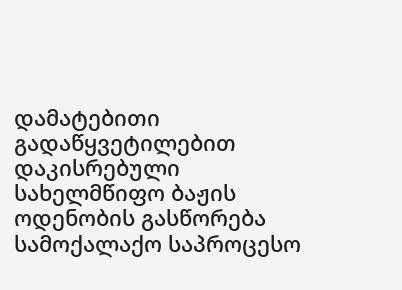დამატებითი გადაწყვეტილებით დაკისრებული სახელმწიფო ბაჟის ოდენობის გასწორება სამოქალაქო საპროცესო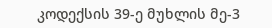კოდექსის 39-ე მუხლის მე-3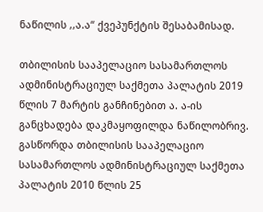ნაწილის ,,ა.ა“ ქვეპუნქტის შესაბამისად.

თბილისის სააპელაციო სასამართლოს ადმინისტრაციულ საქმეთა პალატის 2019 წლის 7 მარტის განჩინებით ა. ა-ის განცხადება დაკმაყოფილდა ნაწილობრივ. გასწორდა თბილისის სააპელაციო სასამართლოს ადმინისტრაციულ საქმეთა პალატის 2010 წლის 25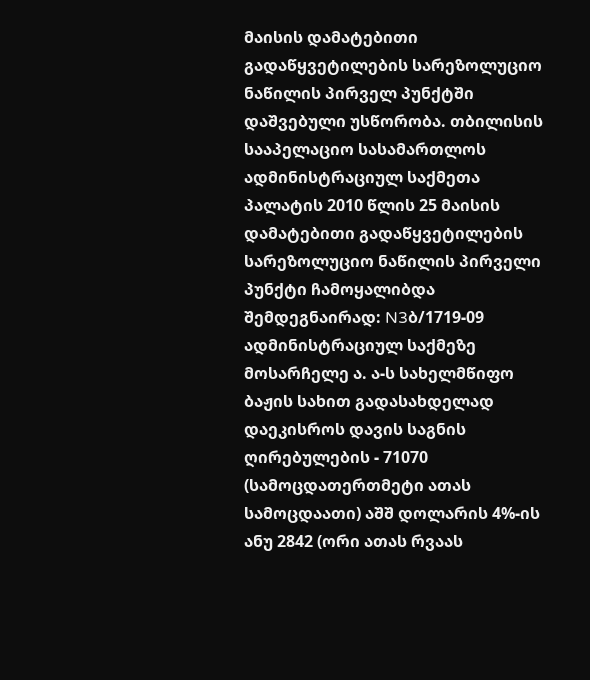მაისის დამატებითი გადაწყვეტილების სარეზოლუციო ნაწილის პირველ პუნქტში დაშვებული უსწორობა. თბილისის სააპელაციო სასამართლოს ადმინისტრაციულ საქმეთა პალატის 2010 წლის 25 მაისის დამატებითი გადაწყვეტილების სარეზოლუციო ნაწილის პირველი პუნქტი ჩამოყალიბდა შემდეგნაირად: N3ბ/1719-09 ადმინისტრაციულ საქმეზე მოსარჩელე ა. ა-ს სახელმწიფო ბაჟის სახით გადასახდელად დაეკისროს დავის საგნის ღირებულების - 71070 (სამოცდათერთმეტი ათას სამოცდაათი) აშშ დოლარის 4%-ის ანუ 2842 (ორი ათას რვაას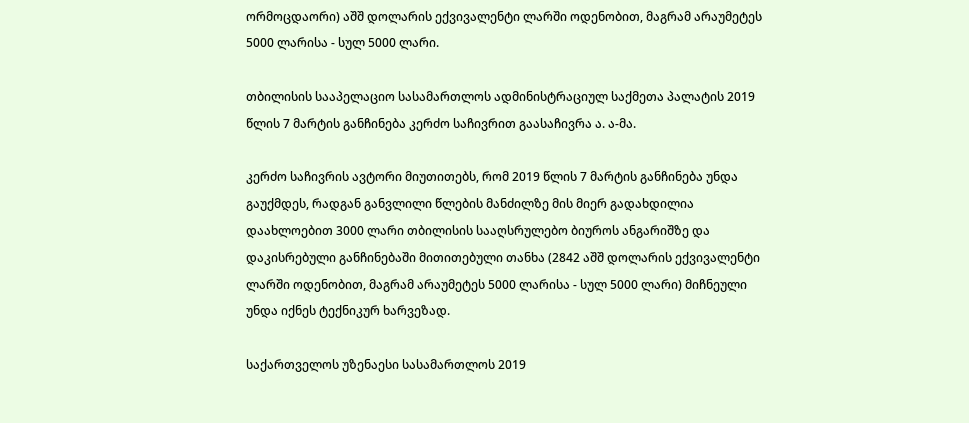ორმოცდაორი) აშშ დოლარის ექვივალენტი ლარში ოდენობით, მაგრამ არაუმეტეს 5000 ლარისა - სულ 5000 ლარი.

თბილისის სააპელაციო სასამართლოს ადმინისტრაციულ საქმეთა პალატის 2019 წლის 7 მარტის განჩინება კერძო საჩივრით გაასაჩივრა ა. ა-მა.

კერძო საჩივრის ავტორი მიუთითებს, რომ 2019 წლის 7 მარტის განჩინება უნდა გაუქმდეს, რადგან განვლილი წლების მანძილზე მის მიერ გადახდილია დაახლოებით 3000 ლარი თბილისის სააღსრულებო ბიუროს ანგარიშზე და დაკისრებული განჩინებაში მითითებული თანხა (2842 აშშ დოლარის ექვივალენტი ლარში ოდენობით, მაგრამ არაუმეტეს 5000 ლარისა - სულ 5000 ლარი) მიჩნეული უნდა იქნეს ტექნიკურ ხარვეზად.

საქართველოს უზენაესი სასამართლოს 2019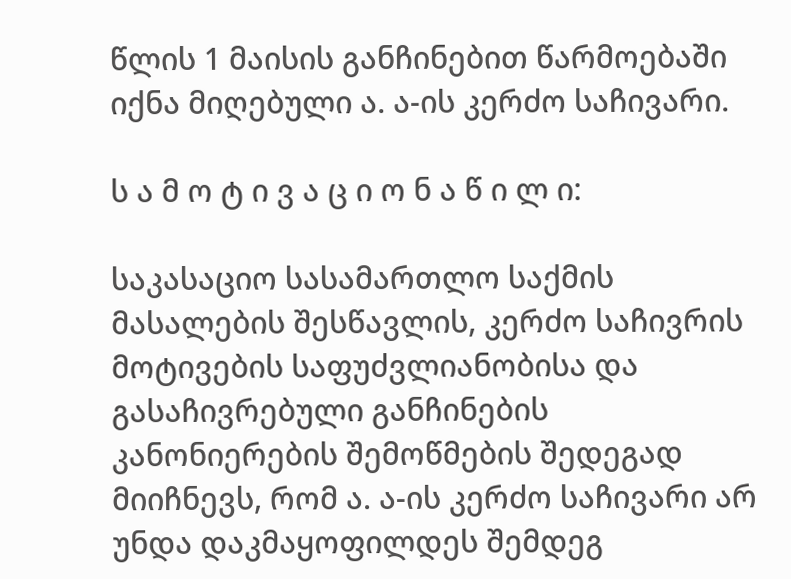წლის 1 მაისის განჩინებით წარმოებაში იქნა მიღებული ა. ა-ის კერძო საჩივარი.

ს ა მ ო ტ ი ვ ა ც ი ო ნ ა წ ი ლ ი:

საკასაციო სასამართლო საქმის მასალების შესწავლის, კერძო საჩივრის მოტივების საფუძვლიანობისა და გასაჩივრებული განჩინების კანონიერების შემოწმების შედეგად მიიჩნევს, რომ ა. ა-ის კერძო საჩივარი არ უნდა დაკმაყოფილდეს შემდეგ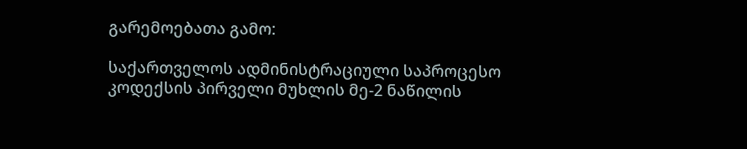გარემოებათა გამო:

საქართველოს ადმინისტრაციული საპროცესო კოდექსის პირველი მუხლის მე-2 ნაწილის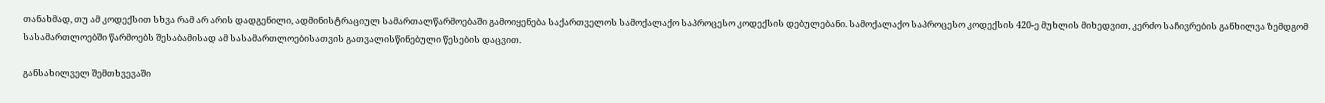თანახმად, თუ ამ კოდექსით სხვა რამ არ არის დადგენილი, ადმინისტრაციულ სამართალწარმოებაში გამოიყენება საქართველოს სამოქალაქო საპროცესო კოდექსის დებულებანი. სამოქალაქო საპროცესო კოდექსის 420-ე მუხლის მიხედვით, კერძო საჩივრების განხილვა ზემდგომ სასამართლოებში წარმოებს შესაბამისად ამ სასამართლოებისათვის გათვალისწინებული წესების დაცვით.

განსახილველ შემთხვევაში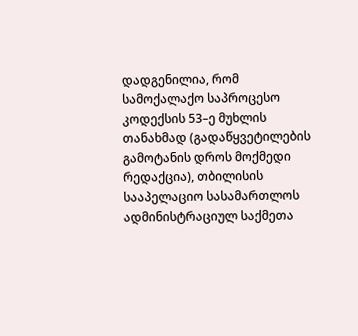დადგენილია, რომ სამოქალაქო საპროცესო კოდექსის 53–ე მუხლის თანახმად (გადაწყვეტილების გამოტანის დროს მოქმედი რედაქცია), თბილისის სააპელაციო სასამართლოს ადმინისტრაციულ საქმეთა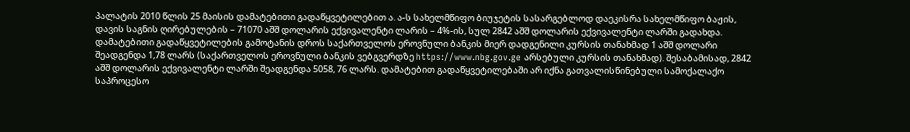პალატის 2010 წლის 25 მაისის დამატებითი გადაწყვეტილებით ა. ა-ს სახელმწიფო ბიუჯეტის სასარგებლოდ დაეკისრა სახელმწიფო ბაჟის, დავის საგნის ღირებულების – 71070 აშშ დოლარის ექვივალენტი ლარის – 4%-ის, სულ 2842 აშშ დოლარის ექვივალენტი ლარში გადახდა. დამატებითი გადაწყვეტილების გამოტანის დროს საქართველოს ეროვნული ბანკის მიერ დადგენილი კურსის თანახმად 1 აშშ დოლარი შეადგენდა 1,78 ლარს (საქართველოს ეროვნული ბანკის ვებგვერდზე https://www.nbg.gov.ge არსებული კურსის თანახმად). შესაბამისად, 2842 აშშ დოლარის ექვივალენტი ლარში შეადგენდა 5058, 76 ლარს. დამატებით გადაწყვეტილებაში არ იქნა გათვალისწინებული სამოქალაქო საპროცესო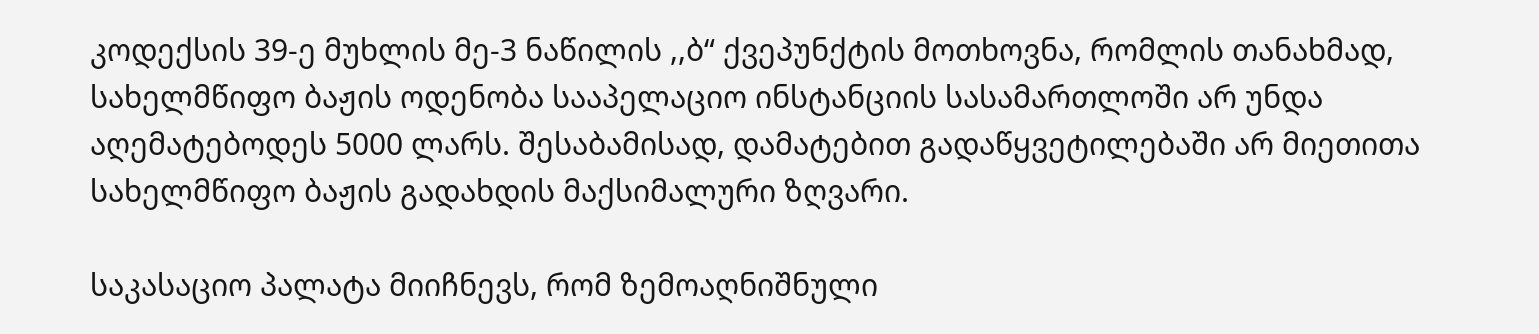კოდექსის 39-ე მუხლის მე-3 ნაწილის ,,ბ“ ქვეპუნქტის მოთხოვნა, რომლის თანახმად, სახელმწიფო ბაჟის ოდენობა სააპელაციო ინსტანციის სასამართლოში არ უნდა აღემატებოდეს 5000 ლარს. შესაბამისად, დამატებით გადაწყვეტილებაში არ მიეთითა სახელმწიფო ბაჟის გადახდის მაქსიმალური ზღვარი.

საკასაციო პალატა მიიჩნევს, რომ ზემოაღნიშნული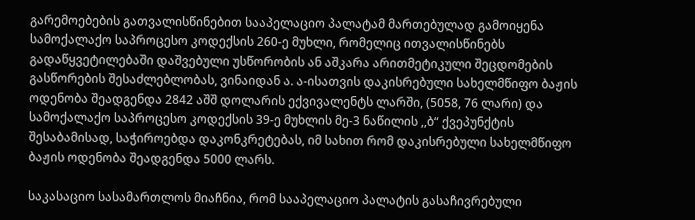გარემოებების გათვალისწინებით სააპელაციო პალატამ მართებულად გამოიყენა სამოქალაქო საპროცესო კოდექსის 260-ე მუხლი, რომელიც ითვალისწინებს გადაწყვეტილებაში დაშვებული უსწორობის ან აშკარა არითმეტიკული შეცდომების გასწორების შესაძლებლობას, ვინაიდან ა. ა-ისათვის დაკისრებული სახელმწიფო ბაჟის ოდენობა შეადგენდა 2842 აშშ დოლარის ექვივალენტს ლარში, (5058, 76 ლარი) და სამოქალაქო საპროცესო კოდექსის 39-ე მუხლის მე-3 ნაწილის ,,ბ“ ქვეპუნქტის შესაბამისად, საჭიროებდა დაკონკრეტებას, იმ სახით რომ დაკისრებული სახელმწიფო ბაჟის ოდენობა შეადგენდა 5000 ლარს.

საკასაციო სასამართლოს მიაჩნია, რომ სააპელაციო პალატის გასაჩივრებული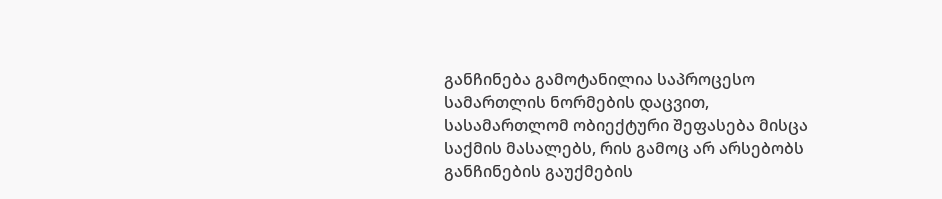განჩინება გამოტანილია საპროცესო სამართლის ნორმების დაცვით, სასამართლომ ობიექტური შეფასება მისცა საქმის მასალებს, რის გამოც არ არსებობს განჩინების გაუქმების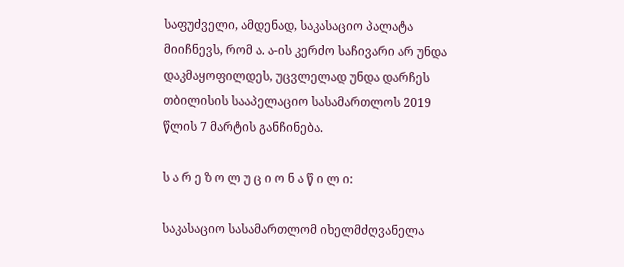საფუძველი, ამდენად, საკასაციო პალატა მიიჩნევს, რომ ა. ა-ის კერძო საჩივარი არ უნდა დაკმაყოფილდეს, უცვლელად უნდა დარჩეს თბილისის სააპელაციო სასამართლოს 2019 წლის 7 მარტის განჩინება.

ს ა რ ე ზ ო ლ უ ც ი ო ნ ა წ ი ლ ი:

საკასაციო სასამართლომ იხელმძღვანელა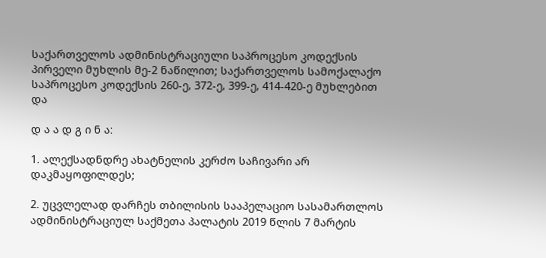საქართველოს ადმინისტრაციული საპროცესო კოდექსის პირველი მუხლის მე-2 ნაწილით; საქართველოს სამოქალაქო საპროცესო კოდექსის 260-ე, 372-ე, 399-ე, 414-420-ე მუხლებით და

დ ა ა დ გ ი ნ ა:

1. ალექსადნდრე ახატნელის კერძო საჩივარი არ დაკმაყოფილდეს;

2. უცვლელად დარჩეს თბილისის სააპელაციო სასამართლოს ადმინისტრაციულ საქმეთა პალატის 2019 წლის 7 მარტის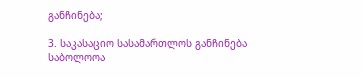განჩინება;

3. საკასაციო სასამართლოს განჩინება საბოლოოა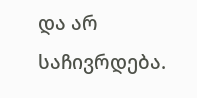და არ საჩივრდება.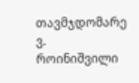თავმჯდომარე ვ. როინიშვილი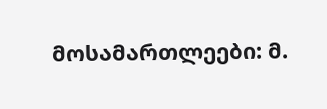მოსამართლეები: მ.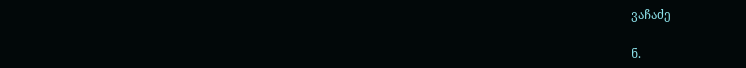ვაჩაძე

ნ.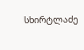სხირტლაძე